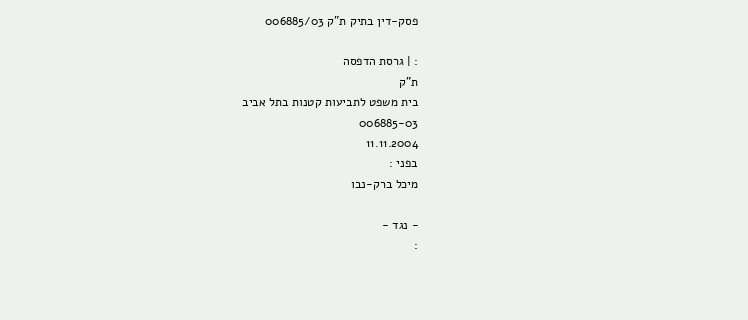פסק-דין בתיק ת"ק 006885/03

: | גרסת הדפסה
ת"ק
בית משפט לתביעות קטנות בתל אביב
006885-03
11.11.2004
בפני :
מיכל ברק-נבו

- נגד -
: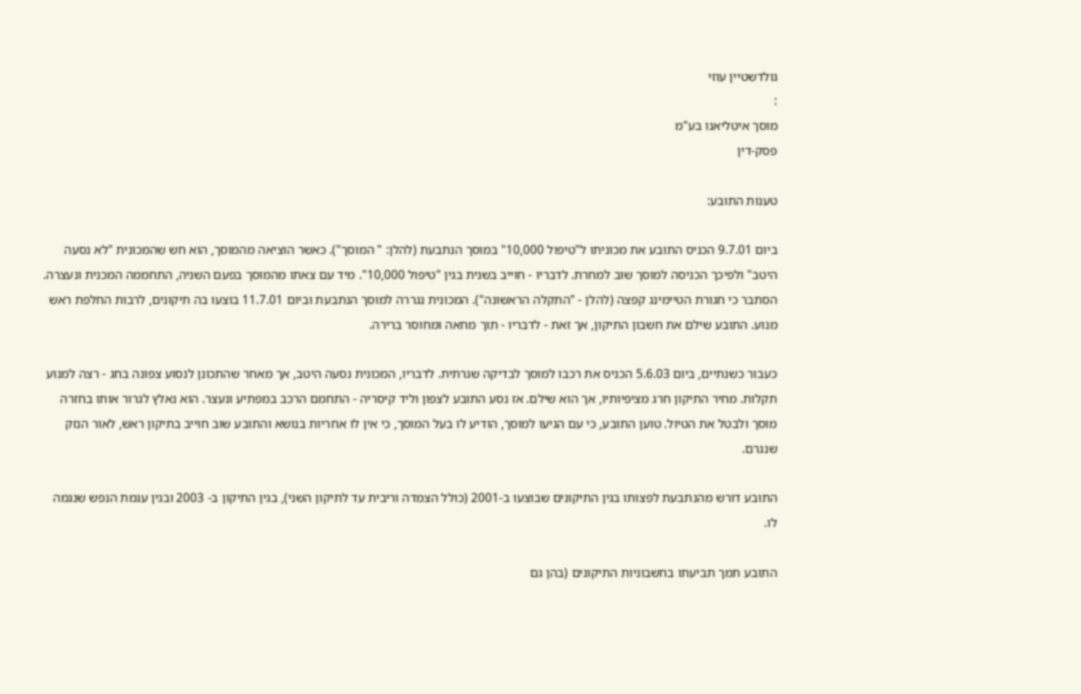גולדשטיין עוזי
:
מוסך איטליאנו בע"מ
פסק-דין

טענות התובע:

ביום 9.7.01 הכניס התובע את מכוניתו ל"טיפול 10,000" במוסך הנתבעת (להלן: " המוסך"). כאשר הוציאה מהמוסך, הוא חש שהמכונית "לא נסעה היטב" ולפיכך הכניסה למוסך שוב למחרת. לדבריו - חוייב בשנית בגין "טיפול 10,000". מיד עם צאתו מהמוסך בפעם השניה, התחממה המכנית ונעצרה. הסתבר כי חגורת הטיימינג קפצה (להלן - "התקלה הראשונה"). המכונית נגררה למוסך הנתבעת וביום 11.7.01 בוצעו בה תיקונים, לרבות החלפת ראש מנוע. התובע שילם את חשבון התיקון, אך זאת - לדבריו - תוך מחאה ומחוסר ברירה.

כעבור כשנתיים, ביום 5.6.03 הכניס את רכבו למוסך לבדיקה שגרתית. לדבריו, המכונית נסעה היטב, אך מאחר שהתכונן לנסוע צפונה בחג - רצה למנוע תקלות. מחיר התיקון חרג מציפיותיו, אך הוא שילם. אז נסע התובע לצפון וליד קיסריה - התחמם הרכב במפתיע ונעצר. הוא נאלץ לגרור אותו בחזרה מוסך ולבטל את הטיול. טוען התובע, כי עם הגיעו למוסך, הודיע לו בעל המוסך, כי אין לו אחריות בנושא והתובע שוב חוייב בתיקון ראש, לאור הנזק שנגרם.

התובע דורש מהנתבעת לפצותו בגין התיקונים שבוצעו ב-2001 (כולל הצמדה וריבית עד לתיקון השני), בגין התיקון ב- 2003 ובגין עגמת הנפש שנגמה לו.

התובע תמך תביעתו בחשבוניות התיקונים (בהן גם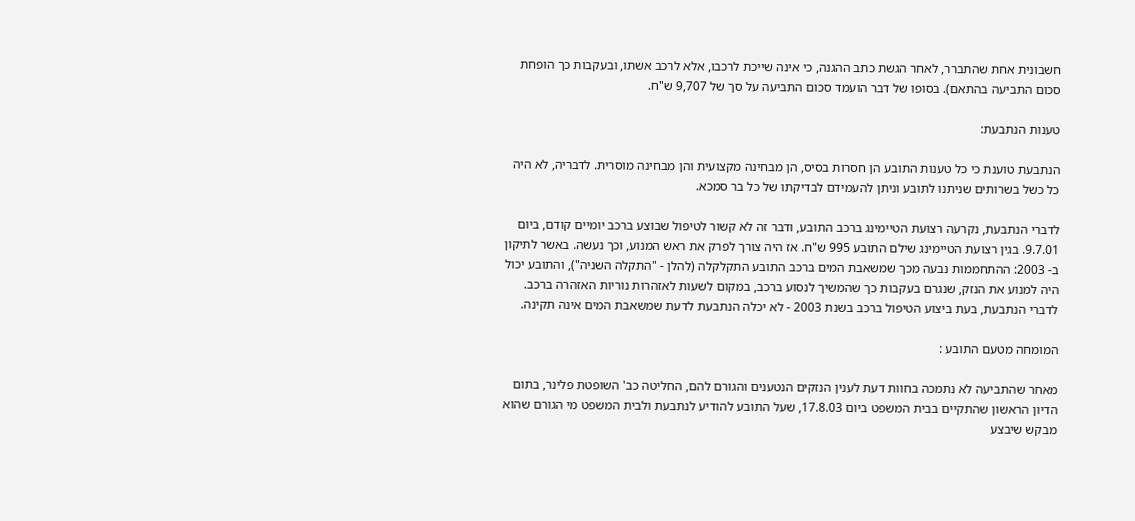חשבונית אחת שהתברר, לאחר הגשת כתב ההגנה, כי אינה שייכת לרכבו, אלא לרכב אשתו, ובעקבות כך הופחת סכום התביעה בהתאם). בסופו של דבר הועמד סכום התביעה על סך של 9,707 ש"ח.

טענות הנתבעת:

הנתבעת טוענת כי כל טענות התובע הן חסרות בסיס, הן מבחינה מקצועית והן מבחינה מוסרית. לדבריה, לא היה כל כשל בשרותים שניתנו לתובע וניתן להעמידם לבדיקתו של כל בר סמכא.

לדברי הנתבעת, נקרעה רצועת הטיימינג ברכב התובע, ודבר זה לא קשור לטיפול שבוצע ברכב יומיים קודם, ביום 9.7.01. בגין רצועת הטיימינג שילם התובע 995 ש"ח. אז היה צורך לפרק את ראש המנוע, וכך נעשה. באשר לתיקון ב- 2003: ההתחממות נבעה מכך שמשאבת המים ברכב התובע התקלקלה (להלן - "התקלה השניה"), והתובע יכול היה למנוע את הנזק, שנגרם בעקבות כך שהמשיך לנסוע ברכב, במקום לשעות לאזהרות נוריות האזהרה ברכב. לדברי הנתבעת, בעת ביצוע הטיפול ברכב בשנת 2003 - לא יכלה הנתבעת לדעת שמשאבת המים אינה תקינה.

המומחה מטעם התובע :

מאחר שהתביעה לא נתמכה בחוות דעת לענין הנזקים הנטענים והגורם להם, החליטה כב' השופטת פלינר, בתום הדיון הראשון שהתקיים בבית המשפט ביום 17.8.03, שעל התובע להודיע לנתבעת ולבית המשפט מי הגורם שהוא מבקש שיבצע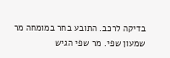בדיקה לרכב. התובע בחר במומחה מר שמעון שפי. מר שפי הגיש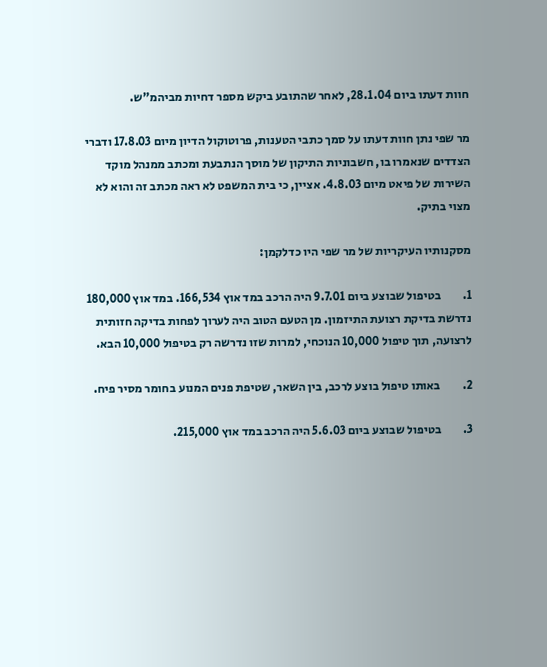חוות דעתו ביום 28.1.04, לאחר שהתובע ביקש מספר דחיות מביהמ"ש.

מר שפי נתן חוות דעתו על סמך כתבי הטענות, פרוטוקול הדיון מיום 17.8.03 ודברי הצדדים שנאמרו בו, חשבוניות התיקון של מוסך הנתבעת ומכתב ממנהל מוקד השירות של פיאט מיום 4.8.03. אציין, כי בית המשפט לא ראה מכתב זה והוא לא מצוי בתיק.

מסקנותיו העיקריות של מר שפי היו כדלקמן:

1.         בטיפול שבוצע ביום 9.7.01 היה הרכב במד אוץ 166,534. במד אוץ 180,000 נדרשת בדיקת רצועת התיזמון. מן הטעם הטוב היה לערוך לפחות בדיקה חזותית לרצועה, תוך טיפול 10,000 הנוכחי, למרות שזו נדרשה רק בטיפול 10,000 הבא.

2.         באותו טיפול בוצע לרכב, בין השאר, שטיפת פנים המנוע בחומר מסיר פיח.

3.         בטיפול שבוצע ביום 5.6.03 היה הרכב במד אוץ 215,000.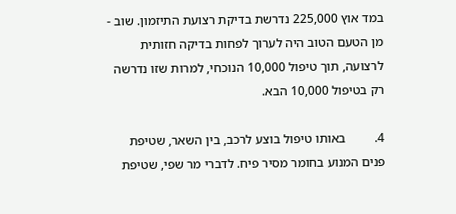במד אוץ 225,000 נדרשת בדיקת רצועת התיזמון. שוב - מן הטעם הטוב היה לערוך לפחות בדיקה חזותית לרצועה, תוך טיפול 10,000 הנוכחי, למרות שזו נדרשה רק בטיפול 10,000 הבא.

4.         באותו טיפול בוצע לרכב, בין השאר, שטיפת פנים המנוע בחומר מסיר פיח. לדברי מר שפי, שטיפת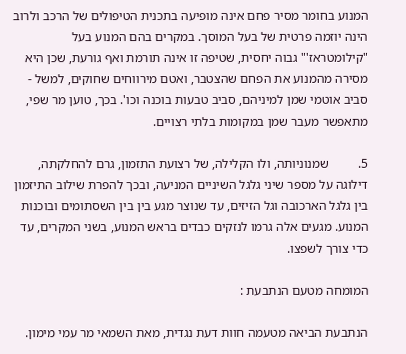המנוע בחומר מסיר פחם אינה מופיעה בתכנית הטיפולים של הרכב ולרוב הינה יוזמה פרטית של בעל המוסך. במקרים בהם המנוע בעל "קילומטראז'" גבוה יחסית, שטיפה זו אינה תורמת ואף גורעת, שכן היא מסירה מהמנוע את הפחם שהצטבר, ואטם מירווחים שחוקים, למשל - סביב אוטמי שמן למיניהם, סביב טבעות בוכנה וכו'. בכך, טוען מר שפי, מתאפשר מעבר שמן במקומות בלתי רצויים.

5.         שמנוניותה, ולו הקלילה, של רצועת התזמון, גרם להחלקתה, דילוגה על מספר שיני גלגל השיניים המניעה, ובכך להפרת שילוב התיזמון בין גלגל הארכובה וגל הזיזים, עד שנוצר מגע בין בין השסתומים ובוכנות המנוע. מגעים אלה גרמו לנזקים כבדים בראש המנוע, בשני המקרים, עד כדי צורך לשפצו.

המומחה מטעם הנתבעת :

הנתבעת הביאה מטעמה חוות דעת נגדית, מאת השמאי מר עמי מימון.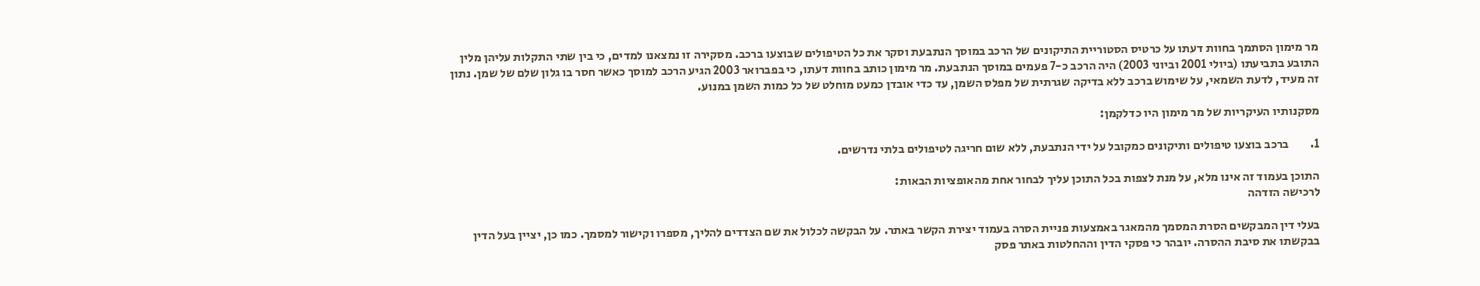מר מימון הסתמך בחוות דעתו על כרטיס הסטוריית התיקונים של הרכב במוסך הנתבעת וסקר את כל הטיפולים שבוצעו ברכב. מסקירה זו נמצאנו למדים, כי בין שתי התקלות עליהן מלין התובע בתביעתו (ביולי 2001 וביוני 2003) היה הרכב כ-7 פעמים במוסך הנתבעת. מר מימון כותב בחוות דעתו, כי בפברואר 2003 הגיע הרכב למוסך כאשר חסר בו גלון שלם של שמן. נתון זה מעיד, לדעת השמאי, על שימוש ברכב ללא בדיקה שגרתית של מפלס השמן, עד כדי אובדן כמעט מוחלט של כל כמות השמן במנוע.

מסקנותיו העיקריות של מר מימון היו כדלקמן:

1.         ברכב בוצעו טיפולים ותיקונים כמקובל על ידי הנתבעת, ללא שום חריגה לטיפולים בלתי נדרשים.

התוכן בעמוד זה אינו מלא, על מנת לצפות בכל התוכן עליך לבחור אחת מהאופציות הבאות:
לרכישה הזדהה

בעלי דין המבקשים הסרת המסמך מהמאגר באמצעות פניית הסרה בעמוד יצירת הקשר באתר. על הבקשה לכלול את שם הצדדים להליך, מספרו וקישור למסמך. כמו כן, יציין בעל הדין בבקשתו את סיבת ההסרה. יובהר כי פסקי הדין וההחלטות באתר פסק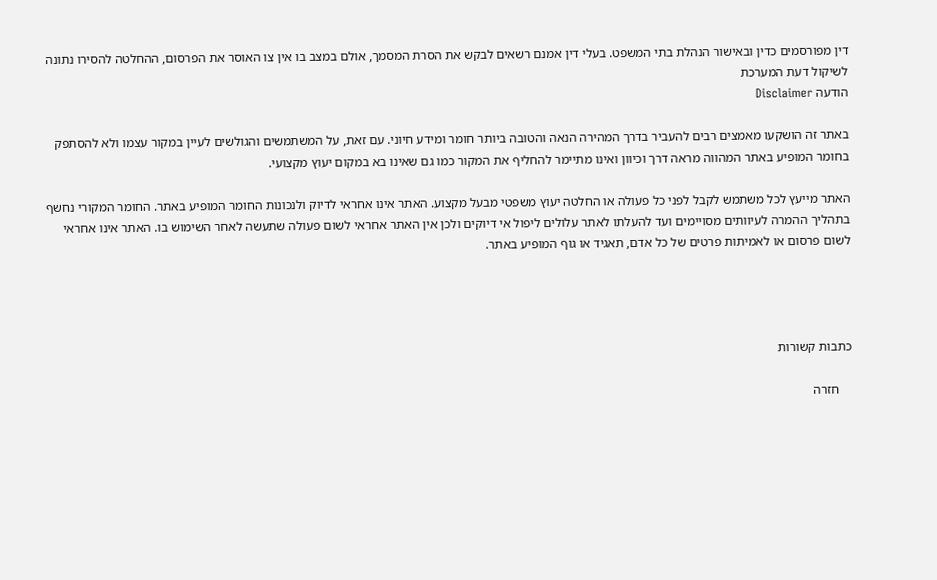דין מפורסמים כדין ובאישור הנהלת בתי המשפט. בעלי דין אמנם רשאים לבקש את הסרת המסמך, אולם במצב בו אין צו האוסר את הפרסום, ההחלטה להסירו נתונה לשיקול דעת המערכת
הודעה Disclaimer

באתר זה הושקעו מאמצים רבים להעביר בדרך המהירה הנאה והטובה ביותר חומר ומידע חיוני. עם זאת, על המשתמשים והגולשים לעיין במקור עצמו ולא להסתפק בחומר המופיע באתר המהווה מראה דרך וכיוון ואינו מתיימר להחליף את המקור כמו גם שאינו בא במקום יעוץ מקצועי.

האתר מייעץ לכל משתמש לקבל לפני כל פעולה או החלטה יעוץ משפטי מבעל מקצוע. האתר אינו אחראי לדיוק ולנכונות החומר המופיע באתר. החומר המקורי נחשף בתהליך ההמרה לעיוותים מסויימים ועד להעלתו לאתר עלולים ליפול אי דיוקים ולכן אין האתר אחראי לשום פעולה שתעשה לאחר השימוש בו. האתר אינו אחראי לשום פרסום או לאמיתות פרטים של כל אדם, תאגיד או גוף המופיע באתר.




כתבות קשורות

    חזרה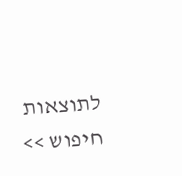לתוצאות חיפוש >>